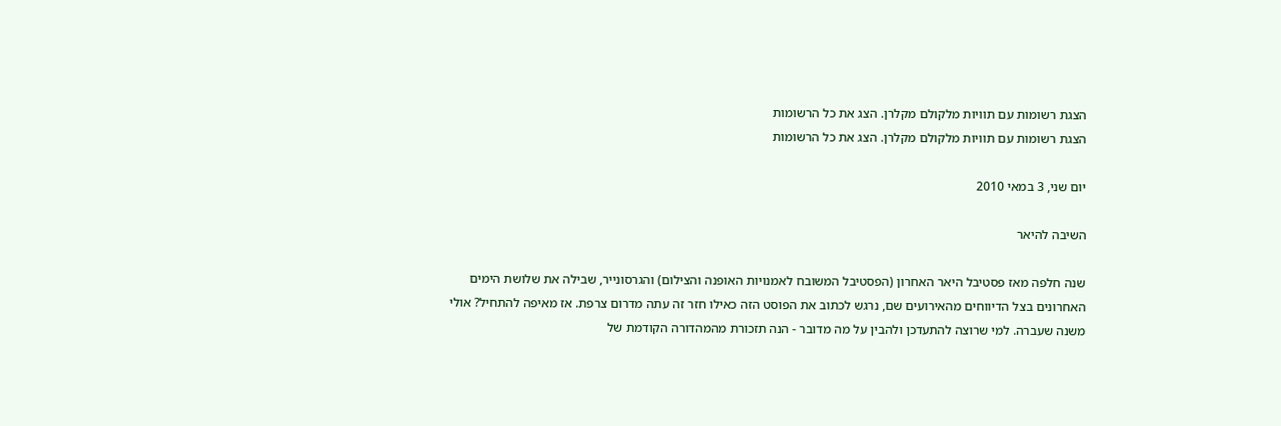הצגת רשומות עם תוויות מלקולם מקלרן. הצג את כל הרשומות
הצגת רשומות עם תוויות מלקולם מקלרן. הצג את כל הרשומות

יום שני, 3 במאי 2010

השיבה להיאר

שנה חלפה מאז פסטיבל היאר האחרון (הפסטיבל המשובח לאמנויות האופנה והצילום) והגרסונייר, שבילה את שלושת הימים האחרונים בצל הדיווחים מהאירועים שם, נרגש לכתוב את הפוסט הזה כאילו חזר זה עתה מדרום צרפת. אז מאיפה להתחיל? אולי משנה שעברה. למי שרוצה להתעדכן ולהבין על מה מדובר - הנה תזכורת מהמהדורה הקודמת של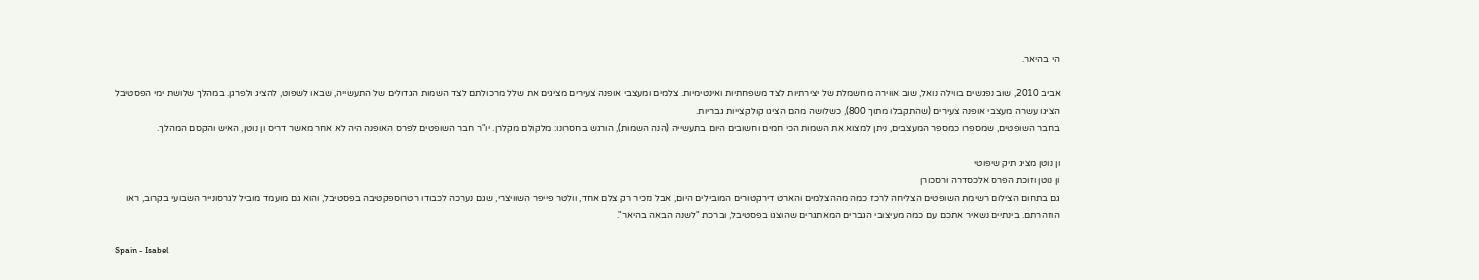הי בהיאר.

אביב 2010, שוב נפגשים בווילה נואל, שוב אווירה מחשמלת של יצירתיות לצד משפחתיות ואינטימיות. צלמים ומעצבי אופנה צעירים מציגים את שלל מרכולתם לצד השמות הגדולים של התעשייה, שבאו לשפוט, להציג ולפרגן. במהלך שלושת ימי הפסטיבל הציגו עשרה מעצבי אופנה צעירים (שהתקבלו מתוך 800), כשלושה מהם הציגו קולקצייות גבריות.
בחבר השופטים, שמספרו כמספר המעצבים, ניתן למצוא את השמות הכי חמים וחשובים היום בתעשייה (הנה השמות), הורגש בחסרונו: מלקולם מקלרן. יו"ר חבר השופטים לפרס האופנה היה לא אחר מאשר דריס ון נוטן, האיש והקסם המהלך.

ון נוטן מציג תיק שיפוטי
ון נוטן וזוכת הפרס אלכסדרה ורסכורן
גם בתחום הצילום רשימת השופטים הצליחה לרכז כמה מההצלמים והארט דירקטורים המובילים היום, אבל נזכיר רק צלם אחד, וולטר פייפר השוויצרי, שגם נערכה לכבודו רטרוספקטיבה בפסטיבל, והוא גם מועמד מוביל לגרסונייר השבועי בקרוב, ראו הוזהרתם. בינתיים נשאיר אתכם עם כמה מעיצובי הגברים המאתגרים שהוצגו בפסטיבל, וברכת "לשנה הבאה בהיאר".

Spain - Isabel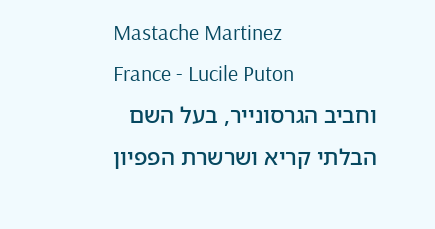Mastache Martinez
France - Lucile Puton
וחביב הגרסונייר, בעל השם הבלתי קריא ושרשרת הפפיון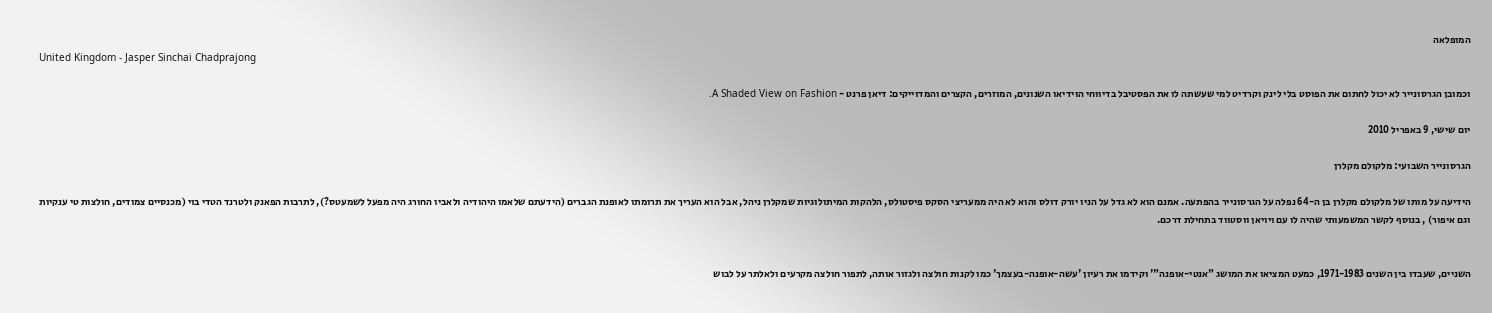המופלאה
United Kingdom - Jasper Sinchai Chadprajong

וכמובן הגרסונייר לא יכול לחתום את הפוסט בלי לינק וקרדיט למי שעשתה לו את הפסטיבל בדיווחי הוידיאו השנונים, המוזרים, הקצרים והמדוייקים: דיאן פרנט - A Shaded View on Fashion.

יום שישי, 9 באפריל 2010

הגרסונייר השבועי: מלקולם מקלרן

הידיעה על מותו של מלקולם מקלרן בן ה-64 נפלה על הגרסונייר בהפתעה. אמנם הוא לא גדל על הניו יורק דולס והוא לא היה ממעריצי הסקס פיסטולס, הלהקות המיתולוגיות שמקלרן ניהל, אבל הוא העריך את תרומתו לאופנת הגברים (הידעתם שלאמו היהודיה ולאביו החורג היה מפעל לשמעטס?), לתרבות הפאנק ולטרנד הטדי בוי (מכנסיים צמודים, חולצות טי ענקיות וגם איפור) , בנוסף לקשר המשמעותי שהיה לו עם ויויאן ווסטווד בתחילת דרכם.


השניים, שעבדו בין השנים 1971-1983, כמעט המציאו את המושג "אנטי-אופנה"' וקידמו את רעיון 'עשה-אופנה-בעצמך' כמו לקנות חולצה ולגזור אותה, לתפור חולצה מקרעים ולאלתר על לבוש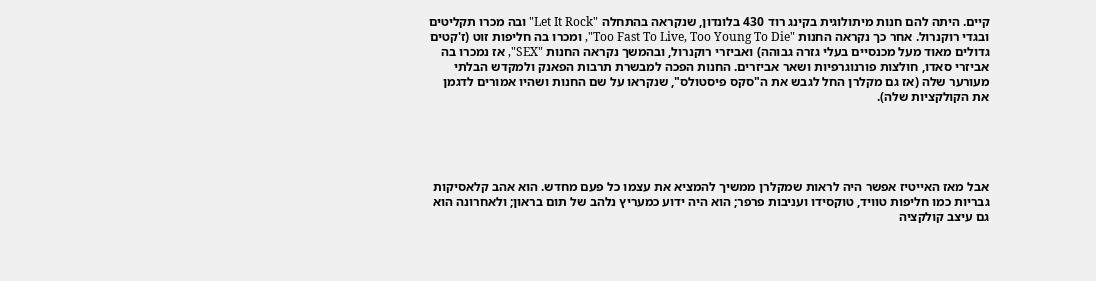קיים. היתה להם חנות מיתולוגית בקינג רוד 430 בלונדון, שנקראה בהתחלה "Let It Rock" ובה מכרו תקליטים ובגדי רוקנרול. אחר כך נקראה החנות "Too Fast To Live, Too Young To Die", ומכרו בה חליפות זוט (ז'קטים גדולים מאוד מעל מכנסיים בעלי גזרה גבוהה) ואביזרי רוקנרול, ובהמשך נקראה החנות "SEX", אז נמכרו בה אביזרי סאדו, חולצות פורנוגרפיות ושאר אביזרים. החנות הפכה למבשרת תרבות הפאנק ולמקדש הבלתי מעורער שלה (אז גם מקלרן החל לגבש את ה"סקס פיסטולס", שנקראו על שם החנות ושהיו אמורים לדגמן את הקולקציות שלה).





אבל מאז האייטיז אפשר היה לראות שמקלרן ממשיך להמציא את עצמו כל פעם מחדש. הוא אהב קלאסיקות גבריות כמו חליפות טוויד, טוקסידו ועניבות פרפר; הוא היה ידוע כמעריץ נלהב של תום בראון; ולאחרונה הוא גם עיצב קולקציה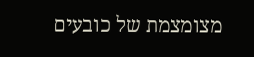מצומצמת של כובעים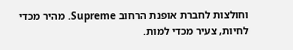וחולצות לחברת אופנת הרחוב Supreme. מהיר מכדי לחיות, צעיר מכדי למות.